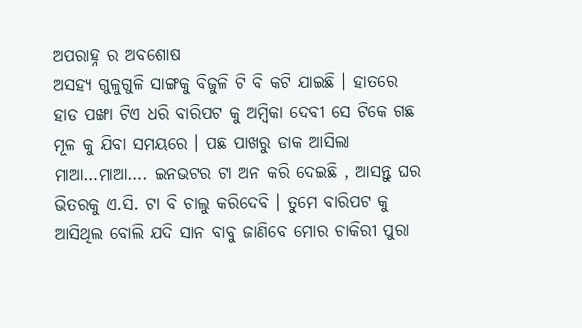ଅପରାହ୍ନ ର ଅବଶୋଷ
ଅସହ୍ୟ ଗୁଳୁଗୁଳି ସାଙ୍ଗକୁ ବିଜୁଳି ଟି ବି କଟି ଯାଇଛି । ହାତରେ ହାଡ ପଙ୍ଖା ଟିଏ ଧରି ବାରିପଟ କୁ ଅମ୍ବିକା ଦେବୀ ସେ ଟିକେ ଗଛ ମୂଳ କୁ ଯିବା ସମୟରେ । ପଛ ପାଖରୁ ଡାକ ଆସିଲା ମାଆ…ମାଆ…. ଇନଭଟର ଟା ଅନ କରି ଦେଇଛି , ଆସନ୍ତୁ ଘର ଭିତରକୁ ଏ.ସି. ଟା ବି ଚାଲୁ କରିଦେବି । ତୁମେ ବାରିପଟ କୁ ଆସିଥିଲ ବୋଲି ଯଦି ସାନ ବାବୁ ଜାଣିବେ ମୋର ଚାକିରୀ ପୁରା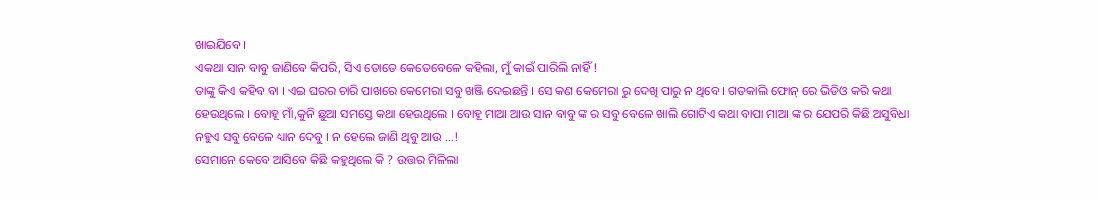ଖାଇଯିବେ ।
ଏକଥା ସାନ ବାବୁ ଜାଣିବେ କିପରି, ସିଏ ତୋତେ କେତେବେଳେ କହିଲା, ମୁଁ କାଇଁ ପାରିଲି ନାହିଁ !
ତାଙ୍କୁ କିଏ କହିବ ବା । ଏଇ ଘରର ଚାରି ପାଖରେ କେମେରା ସବୁ ଖଞ୍ଜି ଦେଇଛନ୍ତି । ସେ କଣ କେମେରା ରୁ ଦେଖି ପାରୁ ନ ଥିବେ । ଗତକାଲି ଫୋନ୍ ରେ ଭିଡିଓ କରି କଥା ହେଉଥିଲେ । ବୋହୂ ମାଁ,କୁନି ଛୁଆ ସମସ୍ତେ କଥା ହେଉଥିଲେ । ବୋହୂ ମାଆ ଆଉ ସାନ ବାବୁ ଙ୍କ ର ସବୁ ବେଳେ ଖାଲି ଗୋଟିଏ କଥା ବାପା ମାଆ ଙ୍କ ର ଯେପରି କିଛି ଅସୁବିଧା ନହୁଏ ସବୁ ବେଳେ ଧ୍ୟାନ ଦେବୁ । ନ ହେଲେ ଜାଣି ଥିବୁ ଆଉ …!
ସେମାନେ କେବେ ଆସିବେ କିଛି କହୁଥିଲେ କି ? ଉତ୍ତର ମିଳିଲା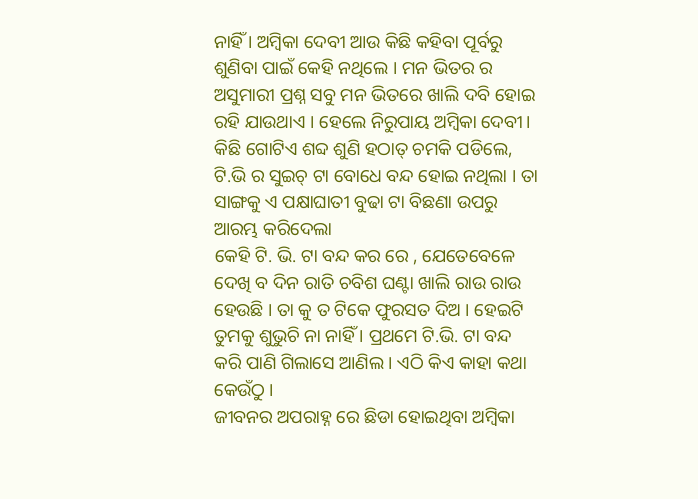ନାହିଁ । ଅମ୍ବିକା ଦେବୀ ଆଉ କିଛି କହିବା ପୂର୍ବରୁ ଶୁଣିବା ପାଇଁ କେହି ନଥିଲେ । ମନ ଭିତର ର ଅସୁମାରୀ ପ୍ରଶ୍ନ ସବୁ ମନ ଭିତରେ ଖାଲି ଦବି ହୋଇ ରହି ଯାଉଥାଏ । ହେଲେ ନିରୁପାୟ ଅମ୍ବିକା ଦେବୀ। କିଛି ଗୋଟିଏ ଶବ୍ଦ ଶୁଣି ହଠାତ୍ ଚମକି ପଡିଲେ, ଟି.ଭି ର ସୁଇଚ୍ ଟା ବୋଧେ ବନ୍ଦ ହୋଇ ନଥିଲା । ତା ସାଙ୍ଗକୁ ଏ ପକ୍ଷାଘାତୀ ବୁଢା ଟା ବିଛଣା ଉପରୁ ଆରମ୍ଭ କରିଦେଲା
କେହି ଟି. ଭି. ଟା ବନ୍ଦ କର ରେ , ଯେତେବେଳେ ଦେଖି ବ ଦିନ ରାତି ଚବିଶ ଘଣ୍ଟା ଖାଲି ରାଉ ରାଉ ହେଉଛି । ତା କୁ ତ ଟିକେ ଫୁରସତ ଦିଅ । ହେଇଟି ତୁମକୁ ଶୁଭୁଚି ନା ନାହିଁ । ପ୍ରଥମେ ଟି.ଭି. ଟା ବନ୍ଦ କରି ପାଣି ଗିଲାସେ ଆଣିଲ । ଏଠି କିଏ କାହା କଥା କେଉଁଠୁ ।
ଜୀବନର ଅପରାହ୍ନ ରେ ଛିଡା ହୋଇଥିବା ଅମ୍ବିକା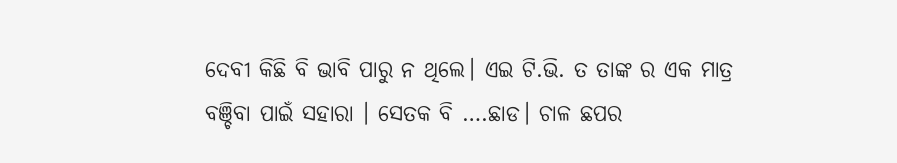ଦେବୀ କିଛି ବି ଭାବି ପାରୁ ନ ଥିଲେ। ଏଇ ଟି.ଭି. ତ ତାଙ୍କ ର ଏକ ମାତ୍ର ବଞ୍ଚିବା ପାଇଁ ସହାରା । ସେତକ ବି ….ଛାଡ। ଚାଳ ଛପର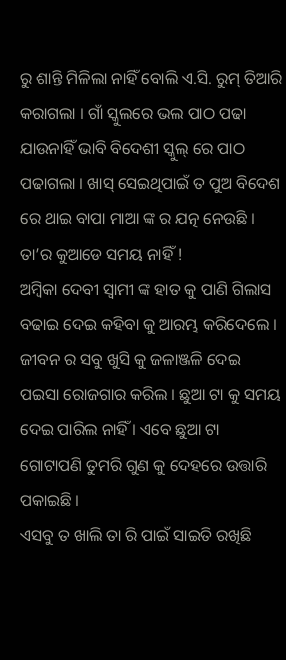ରୁ ଶାନ୍ତି ମିଳିଲା ନାହିଁ ବୋଲି ଏ.ସି. ରୁମ୍ ତିଆରି କରାଗଲା । ଗାଁ ସ୍କୁଲରେ ଭଲ ପାଠ ପଢା ଯାଉନାହିଁ ଭାବି ବିଦେଶୀ ସ୍କୁଲ୍ ରେ ପାଠ ପଢାଗଲା । ଖାସ୍ ସେଇଥିପାଇଁ ତ ପୁଅ ବିଦେଶ ରେ ଥାଇ ବାପା ମାଆ ଙ୍କ ର ଯତ୍ନ ନେଉଛି । ତା’ର କୁଆଡେ ସମୟ ନାହିଁ !
ଅମ୍ବିକା ଦେବୀ ସ୍ବାମୀ ଙ୍କ ହାତ କୁ ପାଣି ଗିଲାସ ବଢାଇ ଦେଇ କହିବା କୁ ଆରମ୍ଭ କରିଦେଲେ । ଜୀବନ ର ସବୁ ଖୁସି କୁ ଜଳାଞ୍ଜଳି ଦେଇ ପଇସା ରୋଜଗାର କରିଲ । ଛୁଆ ଟା କୁ ସମୟ ଦେଇ ପାରିଲ ନାହିଁ । ଏବେ ଛୁଆ ଟା ଗୋଟାପଣି ତୁମରି ଗୁଣ କୁ ଦେହରେ ଉତ୍ତାରି ପକାଇଛି ।
ଏସବୁ ତ ଖାଲି ତା ରି ପାଇଁ ସାଇତି ରଖିଛି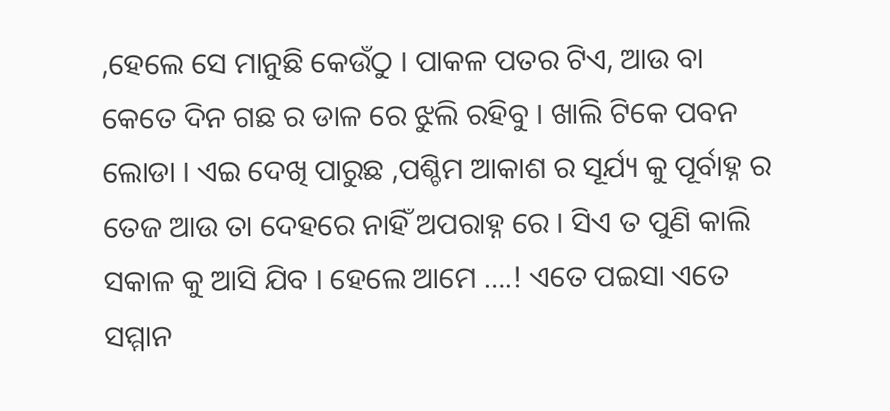,ହେଲେ ସେ ମାନୁଛି କେଉଁଠୁ । ପାକଳ ପତର ଟିଏ, ଆଉ ବା କେତେ ଦିନ ଗଛ ର ଡାଳ ରେ ଝୁଲି ରହିବୁ । ଖାଲି ଟିକେ ପବନ ଲୋଡା । ଏଇ ଦେଖି ପାରୁଛ ,ପଶ୍ଚିମ ଆକାଶ ର ସୂର୍ଯ୍ୟ କୁ ପୂର୍ବାହ୍ନ ର ତେଜ ଆଉ ତା ଦେହରେ ନାହିଁ ଅପରାହ୍ନ ରେ । ସିଏ ତ ପୁଣି କାଲି ସକାଳ କୁ ଆସି ଯିବ । ହେଲେ ଆମେ ….! ଏତେ ପଇସା ଏତେ ସମ୍ମାନ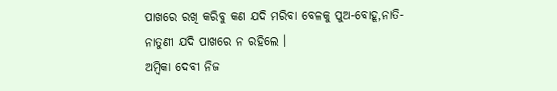ପାଖରେ ରଖି କରିବୁ କଣ ଯଦି ମରିବା ବେଳକୁ ପୁଅ-ବୋହୂ,ନାତି-ନାତୁଣୀ ଯଦି ପାଖରେ ନ ରହିଲେ ।
ଅମ୍ବିକା ଦେବୀ ନିଜ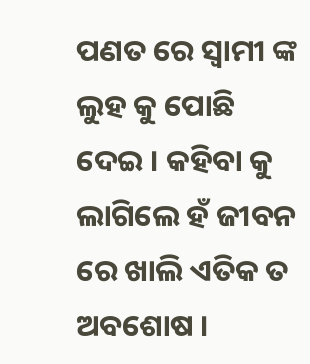ପଣତ ରେ ସ୍ବାମୀ ଙ୍କ ଲୁହ କୁ ପୋଛି ଦେଇ । କହିବା କୁ ଲାଗିଲେ ହଁ ଜୀବନ ରେ ଖାଲି ଏତିକ ତ ଅବଶୋଷ ।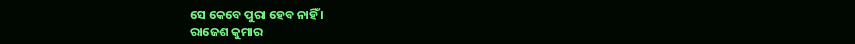ସେ କେବେ ପୁରା ହେବ ନାହିଁ ।
ରାଜେଶ କୁମାର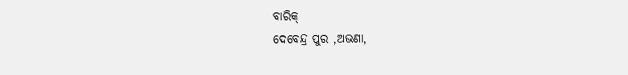ବାରିକ୍
ଦେବେନ୍ଦ୍ର ପୁର ,ଅଭଣା,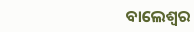ବାଲେଶ୍ବର